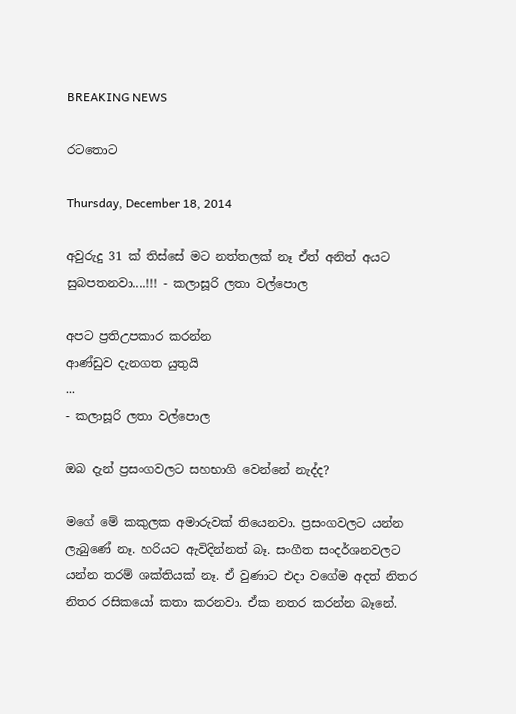BREAKING NEWS

රටතොට

Thursday, December 18, 2014

අවුරුදු 31 ක්‌ තිස්‌සේ මට නත්තලක්‌ නෑ ඒත් අනිත් අයට සුබපතනවා....!!! - කලාසූරි ලතා වල්පොල

අපට ප්‍රතිඋපකාර කරන්න
ආණ්‌ඩුව දැනගත යුතුයි
...
- කලාසූරි ලතා වල්පොල

ඔබ දැන් ප්‍රසංගවලට සහභාගි වෙන්නේ නැද්ද?

මගේ මේ කකුලක අමාරුවක්‌ තියෙනවා. ප්‍රසංගවලට යන්න ලැබුණේ නෑ. හරියට ඇවිදින්නත් බෑ. සංගීත සංදර්ශනවලට යන්න තරම් ශක්‌තියක්‌ නෑ. ඒ වුණාට එදා වගේම අදත් නිතර නිතර රසිකයෝ කතා කරනවා. ඒක නතර කරන්න බෑනේ.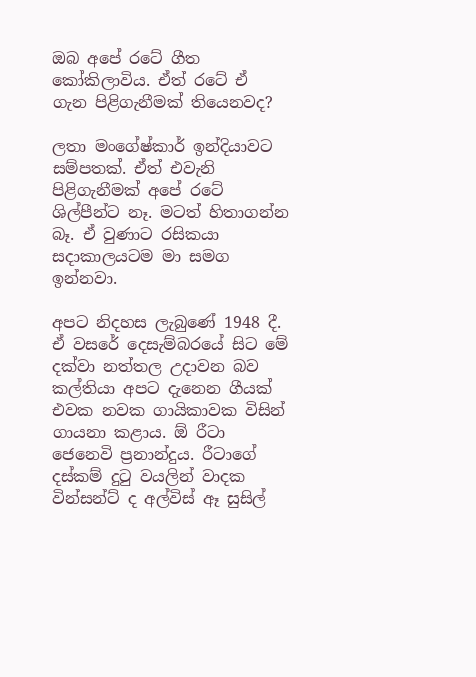ඔබ අපේ රටේ ගීත කෝකිලාවිය. ඒත් රටේ ඒ ගැන පිළිගැනීමක්‌ තියෙනවද?

ලතා මංගේෂ්කාර් ඉන්දියාවට සම්පතක්‌. ඒත් එවැනි පිළිගැනීමක්‌ අපේ රටේ ශිල්පීන්ට නෑ. මටත් හිතාගන්න බෑ. ඒ වුණාට රසිකයා සදාකාලයටම මා සමග ඉන්නවා.

අපට නිදහස ලැබුණේ 1948 දී. ඒ වසරේ දෙසැම්බරයේ සිට මේ දක්‌වා නත්තල උදාවන බව කල්තියා අපට දැනෙන ගීයක්‌ එවක නවක ගායිකාවක විසින් ගායනා කළාය. ඕ රීටා ජෙනෙවි ප්‍රනාන්දුය. රීටාගේ දස්‌කම් දුටු වයලින් වාදක වින්සන්ට්‌ ද අල්විස්‌ ඈ සුසිල්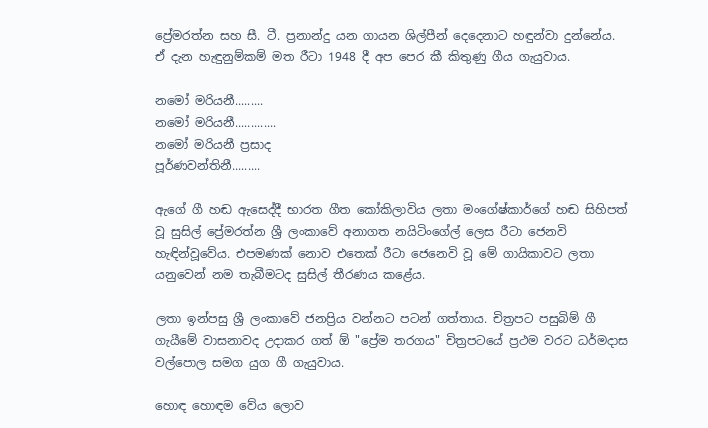ප්‍රේමරත්න සහ සී. ටී. ප්‍රනාන්දු යන ගායන ශිල්පීන් දෙදෙනාට හඳුන්වා දුන්නේය.
ඒ දැන හැඳුනුම්කම් මත රීටා 1948 දී අප පෙර කී කිතුණු ගීය ගැයුවාය.

නමෝ මරියනී.........
නමෝ මරියනී.............
නමෝ මරියනී ප්‍රසාද
පූර්ණවන්තිනී.........

ඇගේ ගී හඬ ඇසෙද්දී භාරත ගීත කෝකිලාවිය ලතා මංගේෂ්කාර්ගේ හඬ සිහිපත් වූ සුසිල් ප්‍රේමරත්න ශ්‍රී ලංකාවේ අනාගත නයිටිංගේල් ලෙස රීටා ජෙනවි හැඳින්වූවේය. එපමණක්‌ නොව එතෙක්‌ රීටා ජෙනෙවි වූ මේ ගායිකාවට ලතා යනුවෙන් නම තැබීමටද සුසිල් තීරණය කළේය.

ලතා ඉන්පසු ශ්‍රී ලංකාවේ ජනප්‍රිය වන්නට පටන් ගත්තාය. චිත්‍රපට පසුබිම් ගී ගැයීමේ වාසනාවද උදාකර ගත් ඕ "ප්‍රේම තරගය" චිත්‍රපටයේ ප්‍රථම වරට ධර්මදාස වල්පොල සමග යුග ගී ගැයුවාය.

හොඳ හොඳම වේය ලොව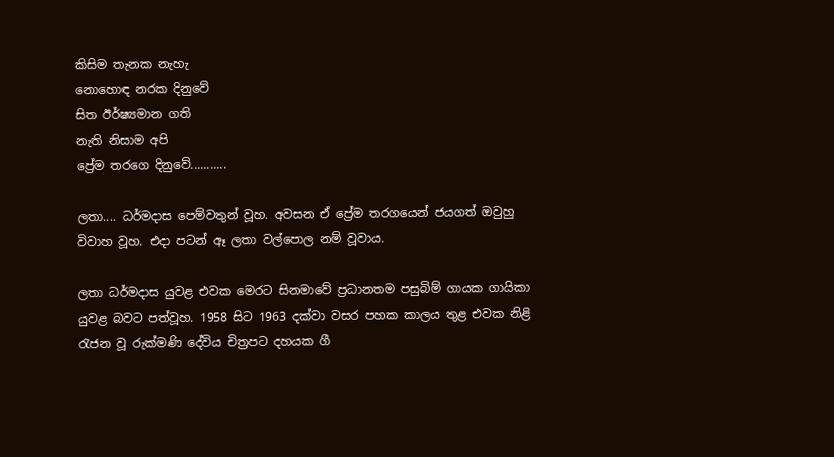කිසිම තැනක නැහැ
නොහොඳ නරක දිනුවේ
සිත ඊර්ෂ්‍යමාන ගති
නැති නිසාම අපි
ප්‍රේම තරගෙ දිනුවේ...........

ලතා.... ධර්මදාස පෙම්වතුන් වූහ. අවසන ඒ ප්‍රේම තරගයෙන් ජයගත් ඔවුහු විවාහ වූහ. එදා පටන් ඈ ලතා වල්පොල නම් වූවාය.

ලතා ධර්මදාස යුවළ එවක මෙරට සිනමාවේ ප්‍රධානතම පසුබිම් ගායක ගායිකා යුවළ බවට පත්වූහ. 1958 සිට 1963 දක්‌වා වසර පහක කාලය තුළ එවක නිළි රැජන වූ රුක්‌මණි දේවිය චිත්‍රපට දහයක ගී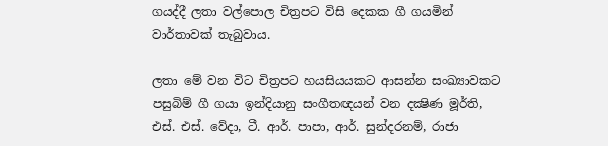ගයද්දී ලතා වල්පොල චිත්‍රපට විසි දෙකක ගී ගයමින් වාර්තාවක්‌ තැබුවාය.

ලතා මේ වන විට චිත්‍රපට හයසියයකට ආසන්න සංඛ්‍යාවකට පසුබිම් ගී ගයා ඉන්දියානු සංගීතඥයන් වන දක්‍ෂිණ මූර්ති, එස්‌. එස්‌. වේදා, ටී. ආර්. පාපා, ආර්. සුන්දරනම්, රාජා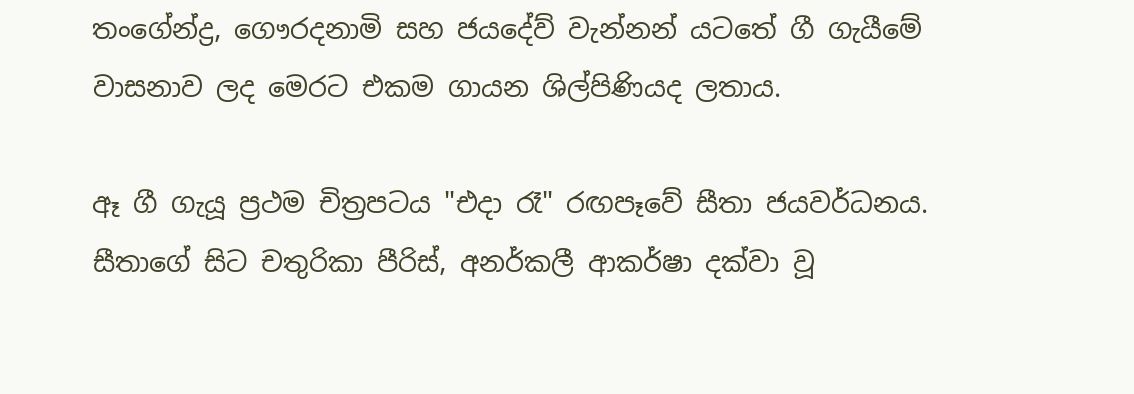තංගේන්ද්‍ර, ගෞරදනාමි සහ ජයදේව් වැන්නන් යටතේ ගී ගැයීමේ වාසනාව ලද මෙරට එකම ගායන ශිල්පිණියද ලතාය.

ඈ ගී ගැයූ ප්‍රථම චිත්‍රපටය "එදා රෑ" රඟපෑවේ සීතා ජයවර්ධනය. සීතාගේ සිට චතුරිකා පීරිස්‌, අනර්කලී ආකර්ෂා දක්‌වා වූ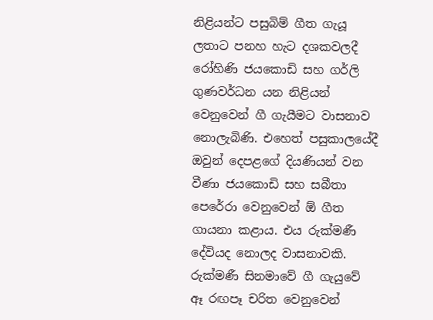නිළියන්ට පසුබිම් ගීත ගැයූ ලතාට පනහ හැට දශකවලදී රෝහිණි ජයකොඩි සහ ගර්ලි ගුණවර්ධන යන නිළියන් වෙනුවෙන් ගී ගැයීමට වාසනාව නොලැබිණි. එහෙත් පසුකාලයේදී ඔවුන් දෙපළගේ දියණියන් වන වීණා ජයකොඩි සහ සබීතා පෙරේරා වෙනුවෙන් ඕ ගීත ගායනා කළාය. එය රුක්‌මණී දේවියද නොලද වාසනාවකි. රුක්‌මණී සිනමාවේ ගී ගැයුවේ ඈ රඟපෑ චරිත වෙනුවෙන්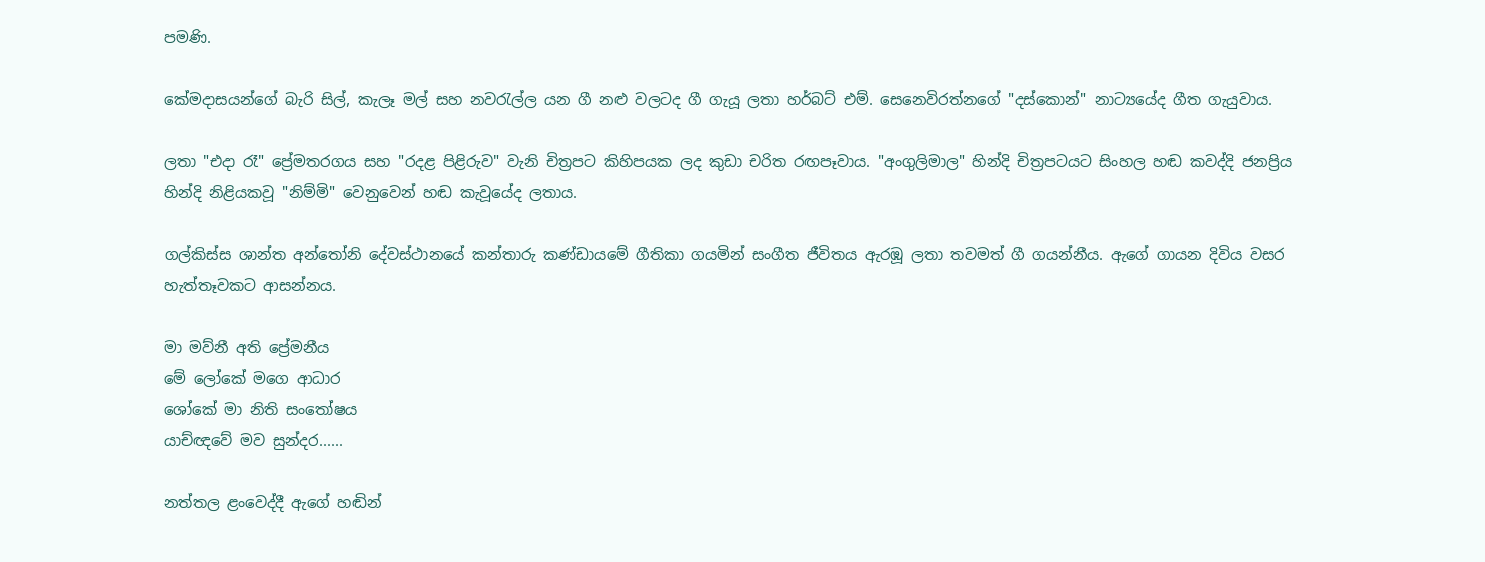පමණි.

කේමදාසයන්ගේ බැරි සිල්, කැලෑ මල් සහ නවරැල්ල යන ගී නළු වලටද ගී ගැයූ ලතා හර්බට්‌ එම්. සෙනෙවිරත්නගේ "දස්‌කොන්" නාට්‍යයේද ගීත ගැයුවාය.

ලතා "එදා රෑ" ප්‍රේමතරගය සහ "රදළ පිළිරුව" වැනි චිත්‍රපට කිහිපයක ලද කුඩා චරිත රඟපෑවාය. "අංගුලිමාල" හින්දි චිත්‍රපටයට සිංහල හඬ කවද්දි ජනප්‍රිය හින්දි නිළියකවූ "නිම්මි" වෙනුවෙන් හඬ කැවූයේද ලතාය.

ගල්කිස්‌ස ශාන්ත අන්තෝනි දේවස්‌ථානයේ කන්තාරු කණ්‌ඩායමේ ගීතිකා ගයමින් සංගීත ජීවිතය ඇරඹූ ලතා තවමත් ගී ගයන්නීය. ඇගේ ගායන දිවිය වසර හැත්තෑවකට ආසන්නය.

මා මව්නී අති ප්‍රේමනීය
මේ ලෝකේ මගෙ ආධාර
ශෝකේ මා නිති සංතෝෂය
යාච්ඥවේ මව සුන්දර......

නත්තල ළංවෙද්දී ඇගේ හඬින්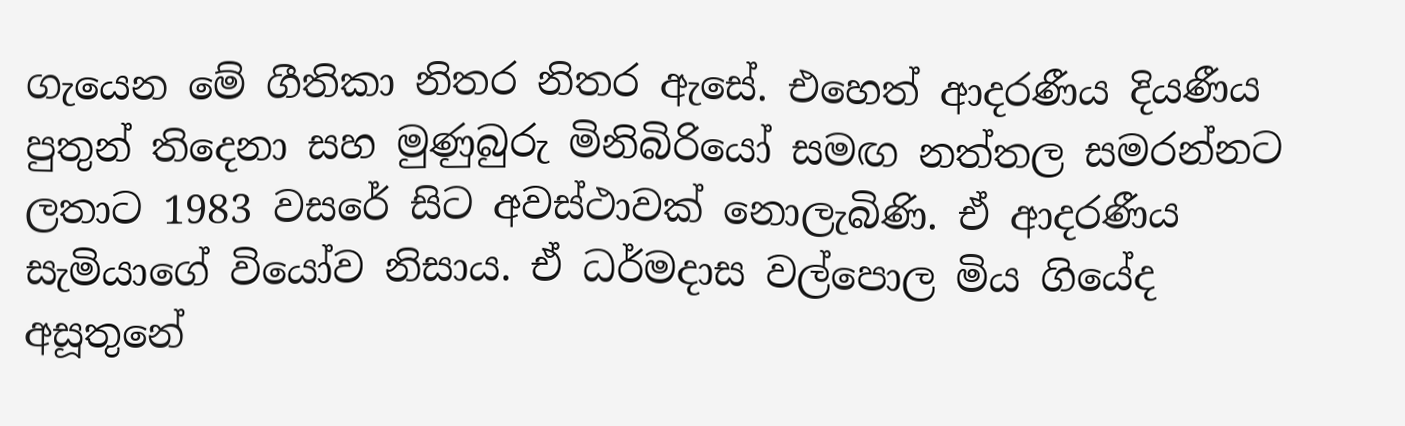ගැයෙන මේ ගීතිකා නිතර නිතර ඇසේ. එහෙත් ආදරණීය දියණීය පුතුන් තිදෙනා සහ මුණුබුරු මිනිබිරියෝ සමඟ නත්තල සමරන්නට ලතාට 1983 වසරේ සිට අවස්‌ථාවක්‌ නොලැබිණි. ඒ ආදරණීය සැමියාගේ වියෝව නිසාය. ඒ ධර්මදාස වල්පොල මිය ගියේද අසූතුනේ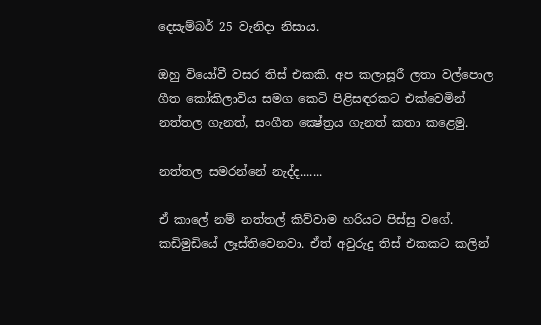දෙසැම්බර් 25 වැනිදා නිසාය.

ඔහු වියෝවී වසර තිස්‌ එකකි. අප කලාසූරී ලතා වල්පොල ගීත කෝකිලාවිය සමග කෙටි පිළිසඳරකට එක්‌වෙමින් නත්තල ගැනත්, සංගීත ක්‍ෂේත්‍රය ගැනත් කතා කළෙමු.

නත්තල සමරන්නේ නැද්ද.......

ඒ කාලේ නම් නත්තල් කිව්වාම හරියට පිස්‌සු වගේ. කඩිමුඩියේ ලෑස්‌තිවෙනවා. ඒත් අවුරුදු තිස්‌ එකකට කලින්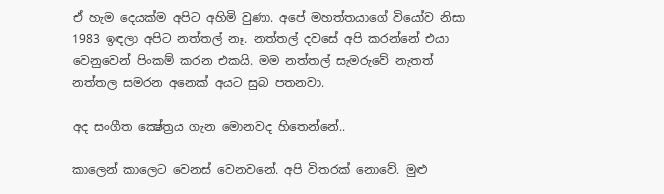ඒ හැම දෙයක්‌ම අපිට අහිමි වුණා. අපේ මහත්තයාගේ වියෝව නිසා 1983 ඉඳලා අපිට නත්තල් නෑ. නත්තල් දවසේ අපි කරන්නේ එයා වෙනුවෙන් පිංකම් කරන එකයි. මම නත්තල් සැමරුවේ නැතත් නත්තල සමරන අනෙක්‌ අයට සුබ පතනවා.

අද සංගීත ක්‍ෂේත්‍රය ගැන මොනවද හිතෙන්නේ..

කාලෙන් කාලෙට වෙනස්‌ වෙනවනේ. අපි විතරක්‌ නොවේ. මුළු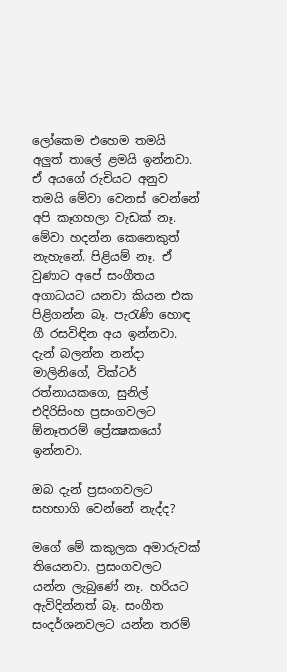ලෝකෙම එහෙම තමයි අලුත් තාලේ ළමයි ඉන්නවා. ඒ අයගේ රුචියට අනුව තමයි මේවා වෙනස්‌ වෙන්නේ අපි කෑගහලා වැඩක්‌ නෑ. මේවා හදන්න කෙනෙකුත් නැහැනේ. පිළියම් නෑ. ඒ වුණාට අපේ සංගීතය අගාධයට යනවා කියන එක පිළිගන්න බෑ. පැරැණි හොඳ ගී රසවිඳින අය ඉන්නවා. දැන් බලන්න නන්දා මාලිනිගේ, වික්‌ටර් රත්නායකගෙ, සුනිල් එදිරිසිංහ ප්‍රසංගවලට ඕනෑතරම් ප්‍රේක්‍ෂකයෝ ඉන්නවා.

ඔබ දැන් ප්‍රසංගවලට සහභාගි වෙන්නේ නැද්ද?

මගේ මේ කකුලක අමාරුවක්‌ තියෙනවා. ප්‍රසංගවලට යන්න ලැබුණේ නෑ. හරියට ඇවිදින්නත් බෑ. සංගීත සංදර්ශනවලට යන්න තරම්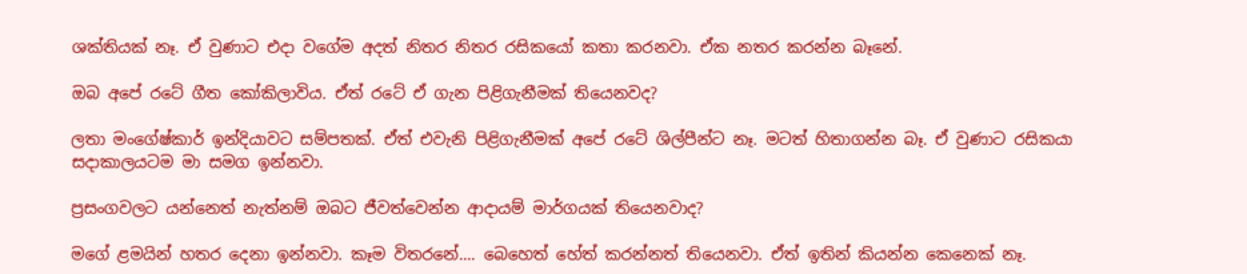ශක්‌තියක්‌ නෑ. ඒ වුණාට එදා වගේම අදත් නිතර නිතර රසිකයෝ කතා කරනවා. ඒක නතර කරන්න බෑනේ.

ඔබ අපේ රටේ ගීත කෝකිලාවිය. ඒත් රටේ ඒ ගැන පිළිගැනීමක්‌ තියෙනවද?

ලතා මංගේෂ්කාර් ඉන්දියාවට සම්පතක්‌. ඒත් එවැනි පිළිගැනීමක්‌ අපේ රටේ ශිල්පීන්ට නෑ. මටත් හිතාගන්න බෑ. ඒ වුණාට රසිකයා සදාකාලයටම මා සමග ඉන්නවා.

ප්‍රසංගවලට යන්නෙත් නැත්නම් ඔබට ජීවත්වෙන්න ආදායම් මාර්ගයක්‌ තියෙනවාද?

මගේ ළමයින් හතර දෙනා ඉන්නවා. කෑම විතරනේ.... බෙහෙත් හේත් කරන්නත් තියෙනවා. ඒත් ඉතින් කියන්න කෙනෙක්‌ නෑ.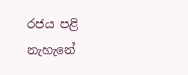රජය පළි නැහැනේ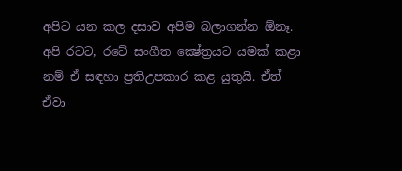අපිට යන කල දසාව අපිම බලාගන්න ඕනෑ. අපි රටට, රටේ සංගීත ක්‍ෂේත්‍රයට යමක්‌ කළා නම් ඒ සඳහා ප්‍රතිඋපකාර කළ යුතුයි. ඒත් ඒවා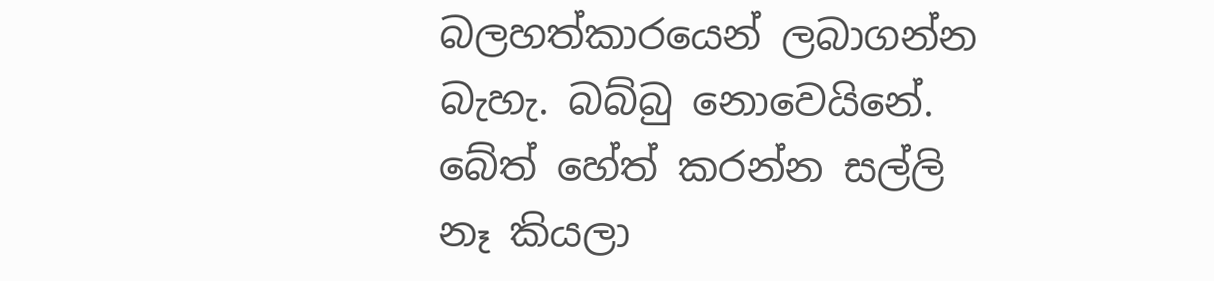බලහත්කාරයෙන් ලබාගන්න බැහැ. බබ්බු නොවෙයිනේ. බේත් හේත් කරන්න සල්ලි නෑ කියලා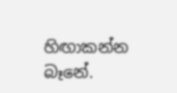හිඟාකන්න බෑනේ.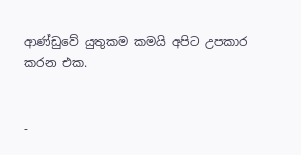ආණ්‌ඩුවේ යුතුකම කමයි අපිට උපකාර කරන එක.


-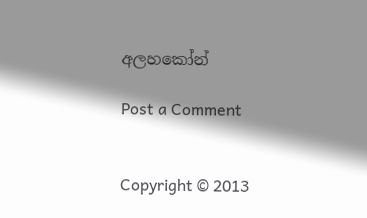අලහකෝන්

Post a Comment


Copyright © 2013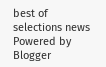best of selections news
Powered by Blogger